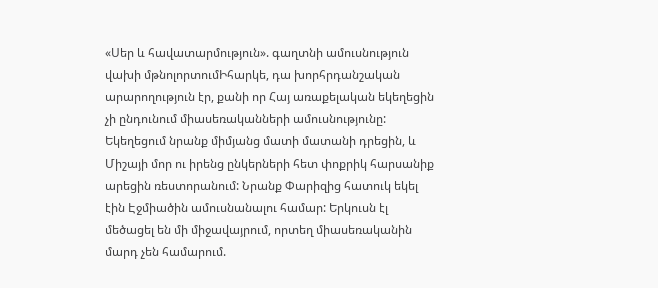«Սեր և հավատարմություն». գաղտնի ամուսնություն վախի մթնոլորտումԻհարկե, դա խորհրդանշական արարողություն էր, քանի որ Հայ առաքելական եկեղեցին չի ընդունում միասեռականների ամուսնությունը: Եկեղեցում նրանք միմյանց մատի մատանի դրեցին, և Միշայի մոր ու իրենց ընկերների հետ փոքրիկ հարսանիք արեցին ռեստորանում: Նրանք Փարիզից հատուկ եկել էին Էջմիածին ամուսնանալու համար: Երկուսն էլ մեծացել են մի միջավայրում, որտեղ միասեռականին մարդ չեն համարում.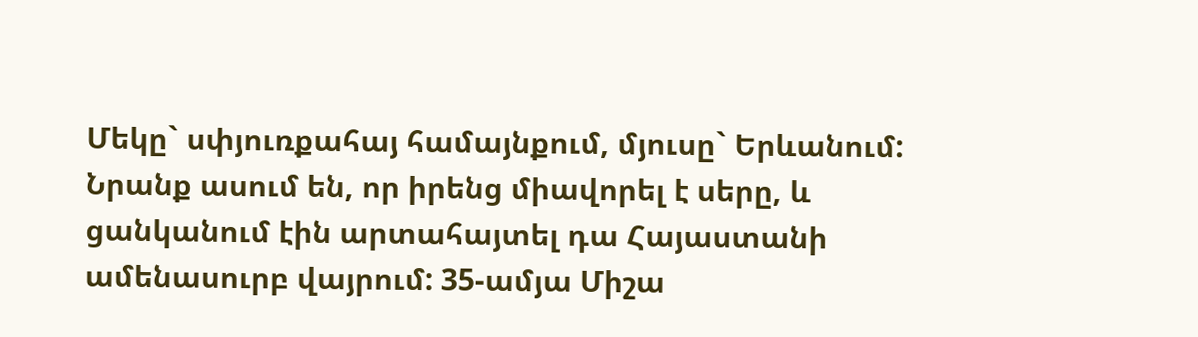Մեկը` սփյուռքահայ համայնքում, մյուսը` Երևանում: Նրանք ասում են, որ իրենց միավորել է սերը, և ցանկանում էին արտահայտել դա Հայաստանի ամենասուրբ վայրում: 35-ամյա Միշա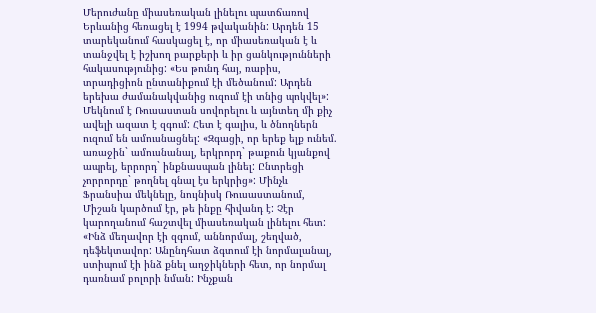Մերուժանը միասեռական լինելու պատճառով Երևանից հեռացել է 1994 թվականին: Արդեն 15 տարեկանում հասկացել է, որ միասեռական է և տանջվել է իշխող բարքերի և իր ցանկությունների հակասությունից: «Ես թունդ հայ, ռաբիս, տրադիցիոն ընտանիքում էի մեծանում: Արդեն երեխա ժամանակվանից ուզում էի տնից պոկվել»: Մեկնում է Ռուսաստան սովորելու և այնտեղ մի քիչ ավելի ազատ է զգում: Հետ է գալիս, և ծնողներն ուզում են ամուսնացնել: «Զգացի, որ երեք ելք ունեմ. առաջին` ամուսնանալ, երկրորդ` թաքուն կյանքով ապրել, երրորդ` ինքնասպան լինել: Ընտրեցի չորրորդը` թողնել գնալ էս երկրից»: Մինչև Ֆրանսիա մեկնելը, նույնիսկ Ռուսաստանում, Միշան կարծում էր, թե ինքը հիվանդ է: Չէր կարողանում հաշտվել միասեռական լինելու հետ: «Ինձ մեղավոր էի զգում, աննորմալ, շեղված, դեֆեկտավոր: Անընդհատ ձգտում էի նորմալանալ, ստիպում էի ինձ քնել աղջիկների հետ, որ նորմալ դառնամ բոլորի նման: Ինչքան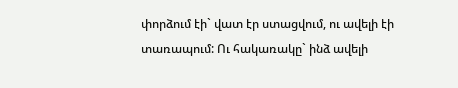փորձում էի` վատ էր ստացվում, ու ավելի էի տառապում: Ու հակառակը` ինձ ավելի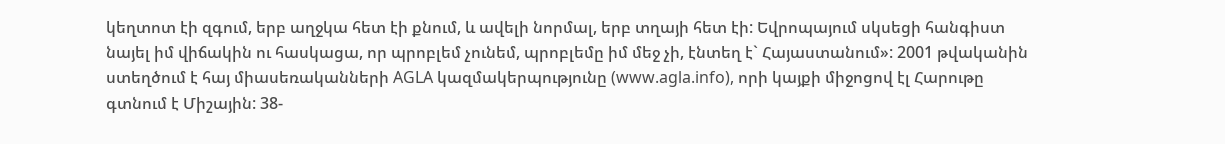կեղտոտ էի զգում, երբ աղջկա հետ էի քնում, և ավելի նորմալ, երբ տղայի հետ էի: Եվրոպայում սկսեցի հանգիստ նայել իմ վիճակին ու հասկացա, որ պրոբլեմ չունեմ, պրոբլեմը իմ մեջ չի, էնտեղ է` Հայաստանում»: 2001 թվականին ստեղծում է հայ միասեռականների AGLA կազմակերպությունը (www.agla.info), որի կայքի միջոցով էլ Հարութը գտնում է Միշային: 38-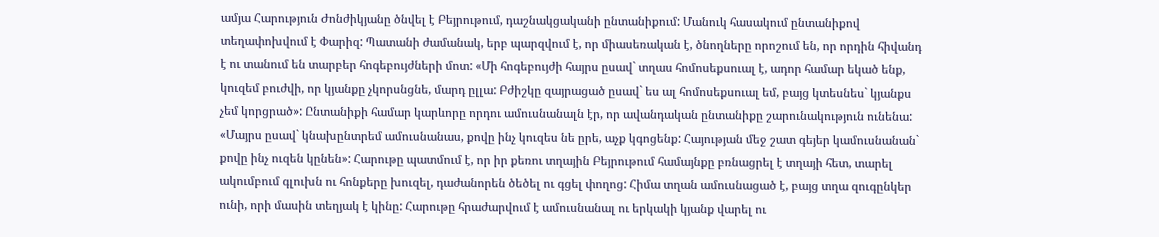ամյա Հարություն Ժոնժիկյանը ծնվել է Բեյրութում, դաշնակցականի ընտանիքում: Մանուկ հասակում ընտանիքով տեղափոխվում է Փարիզ: Պատանի ժամանակ, երբ պարզվում է, որ միասեռական է, ծնողները որոշում են, որ որդին հիվանդ է ու տանում են տարբեր հոգեբույժների մոտ: «Մի հոգեբույժի հայրս ըսավ` տղաս հոմոսեքսուալ է, ադոր համար եկած ենք, կուզեմ բուժվի, որ կյանքը չկորսնցնե, մարդ ըլլա: Բժիշկը զայրացած ըսավ` ես ալ հոմոսեքսուալ եմ, բայց կտեսնես` կյանքս չեմ կորցրած»: Ընտանիքի համար կարևորը որդու ամուսնանալն էր, որ ավանդական ընտանիքը շարունակություն ունենա: «Մայրս ըսավ` կնախընտրեմ ամուսնանաս, քովը ինչ կուզես նե ըրե, աչք կգոցենք: Հայության մեջ շատ գեյեր կամուսնանան` քովը ինչ ուզեն կընեն»: Հարութը պատմում է, որ իր քեռու տղային Բեյրութում համայնքը բռնացրել է տղայի հետ, տարել ակումբում գլուխն ու հոնքերը խուզել, դաժանորեն ծեծել ու գցել փողոց: Հիմա տղան ամուսնացած է, բայց տղա զուգընկեր ունի, որի մասին տեղյակ է կինը: Հարութը հրաժարվում է ամուսնանալ ու երկակի կյանք վարել ու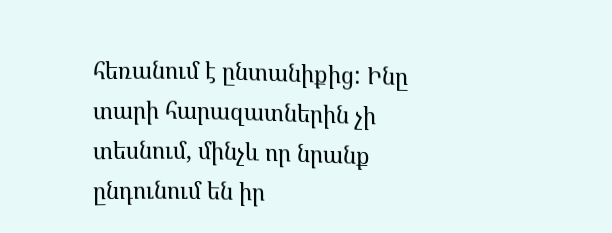հեռանում է ընտանիքից: Ինը տարի հարազատներին չի տեսնում, մինչև որ նրանք ընդունում են իր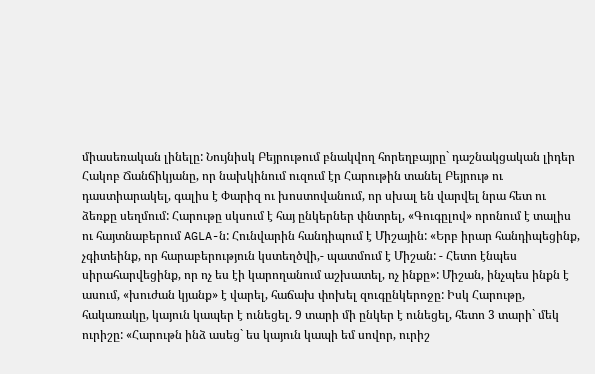միասեռական լինելը: Նույնիսկ Բեյրութում բնակվող հորեղբայրը` դաշնակցական լիդեր Հակոբ Ճանճիկյանը, որ նախկինում ուզում էր Հարութին տանել Բեյրութ ու դաստիարակել, գալիս է Փարիզ ու խոստովանում, որ սխալ են վարվել նրա հետ ու ձեռքը սեղմում: Հարութը սկսում է հայ ընկերներ փնտրել, «Գուգըլով» որոնում է տալիս ու հայտնաբերում AGLA-ն: Հունվարին հանդիպում է Միշային: «Երբ իրար հանդիպեցինք, չգիտեինք, որ հարաբերություն կստեղծվի,- պատմում է Միշան: - Հետո էնպես սիրահարվեցինք, որ ոչ ես էի կարողանում աշխատել, ոչ ինքը»: Միշան, ինչպես ինքն է ասում, «խուժան կյանք» է վարել, հաճախ փոխել զուգընկերոջը: Իսկ Հարութը, հակառակը, կայուն կապեր է ունեցել. 9 տարի մի ընկեր է ունեցել, հետո 3 տարի` մեկ ուրիշը: «Հարութն ինձ ասեց` ես կայուն կապի եմ սովոր, ուրիշ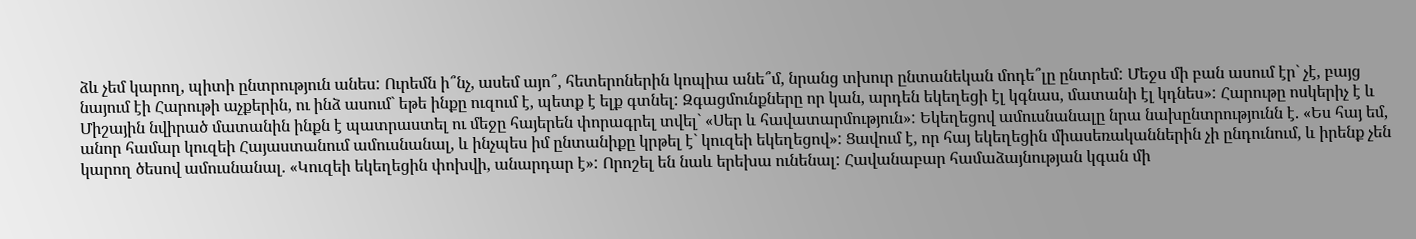ձև չեմ կարող, պիտի ընտրություն անես: Ուրեմն ի՞նչ, ասեմ այո՞, հետերոներին կոպիա անե՞մ, նրանց տխուր ընտանեկան մոդե՞լը ընտրեմ: Մեջս մի բան ասում էր` չէ, բայց նայում էի Հարութի աչքերին, ու ինձ ասում` եթե ինքը ուզում է, պետք է ելք գտնել: Զգացմունքները որ կան, արդեն եկեղեցի էլ կգնաս, մատանի էլ կդնես»: Հարութը ոսկերիչ է և Միշային նվիրած մատանին ինքն է պատրաստել ու մեջը հայերեն փորագրել տվել` «Սեր և հավատարմություն»: Եկեղեցով ամուսնանալը նրա նախընտրությունն է. «Ես հայ եմ, անոր համար կուզեի Հայաստանում ամուսնանալ, և ինչպես իմ ընտանիքը կրթել է` կուզեի եկեղեցով»: Ցավում է, որ հայ եկեղեցին միասեռականներին չի ընդունում, և իրենք չեն կարող ծեսով ամուսնանալ. «Կուզեի եկեղեցին փոխվի, անարդար է»: Որոշել են նաև երեխա ունենալ: Հավանաբար համաձայնության կգան մի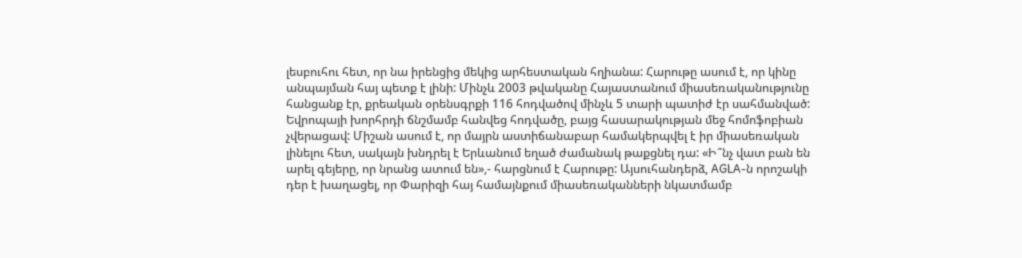լեսբուհու հետ, որ նա իրենցից մեկից արհեստական հղիանա: Հարութը ասում է, որ կինը անպայման հայ պետք է լինի: Մինչև 2003 թվականը Հայաստանում միասեռականությունը հանցանք էր, քրեական օրենսգրքի 116 հոդվածով մինչև 5 տարի պատիժ էր սահմանված: Եվրոպայի խորհրդի ճնշմամբ հանվեց հոդվածը, բայց հասարակության մեջ հոմոֆոբիան չվերացավ: Միշան ասում է, որ մայրն աստիճանաբար համակերպվել է իր միասեռական լինելու հետ, սակայն խնդրել է Երևանում եղած ժամանակ թաքցնել դա: «Ի՞նչ վատ բան են արել գեյերը, որ նրանց ատում են»,- հարցնում է Հարութը: Այսուհանդերձ, AGLA-ն որոշակի դեր է խաղացել, որ Փարիզի հայ համայնքում միասեռականների նկատմամբ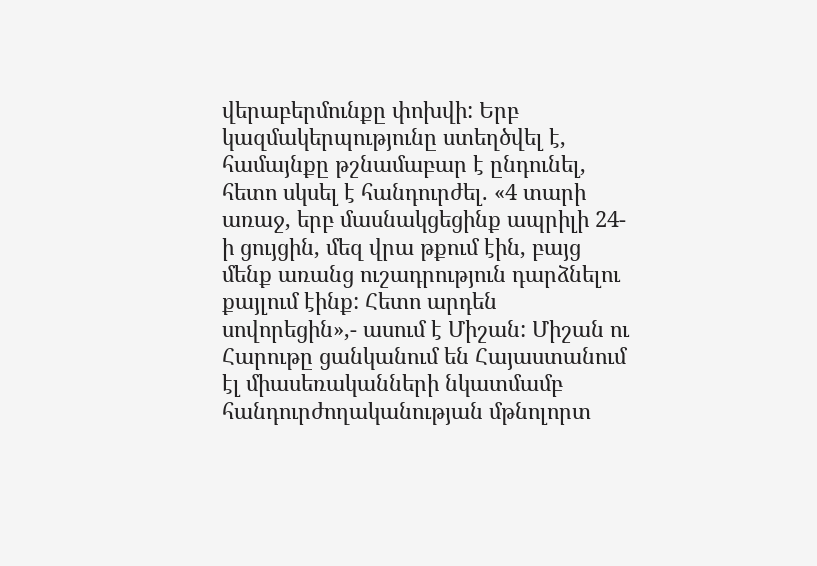վերաբերմունքը փոխվի: Երբ կազմակերպությունը ստեղծվել է, համայնքը թշնամաբար է ընդունել, հետո սկսել է հանդուրժել. «4 տարի առաջ, երբ մասնակցեցինք ապրիլի 24-ի ցույցին, մեզ վրա թքում էին, բայց մենք առանց ուշադրություն դարձնելու քայլում էինք: Հետո արդեն սովորեցին»,- ասում է Միշան: Միշան ու Հարութը ցանկանում են Հայաստանում էլ միասեռականների նկատմամբ հանդուրժողականության մթնոլորտ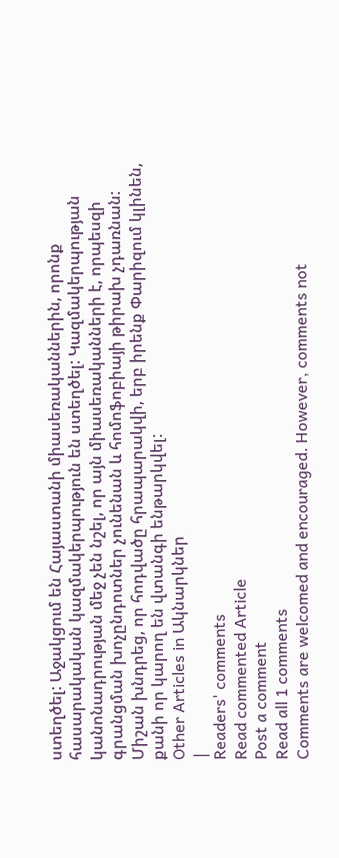ստեղծել: Աջակցում են Հայաստանի միասեռականներին, որոնք հասարակական կազմակերպություն են ստեղծել: Կազմակերպության կանոնադրության մեջ չեն նշել, որ այն միասեռականների է, որպեսզի գրանցման խոչընդոտներ չունենան և հոմոֆոբիայի թիրախ չդառնան: Միշան խնդրեց, որ հոդվածը հրապարակվի, երբ իրենք Փարիզում կլինեն, քանի որ կարող են վտանգի ենթարկվել:
Other Articles in Ակնարկներ
|
Readers' comments
Read commented Article
Post a comment
Read all 1 comments
Comments are welcomed and encouraged. However, comments not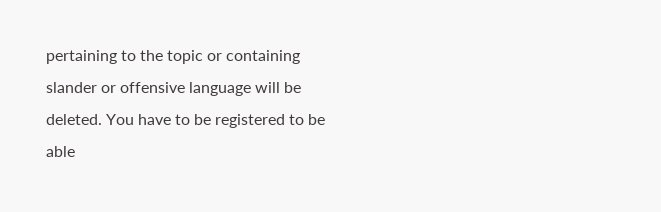pertaining to the topic or containing slander or offensive language will be deleted. You have to be registered to be able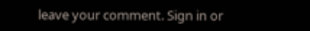leave your comment. Sign in or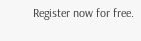Register now for free.